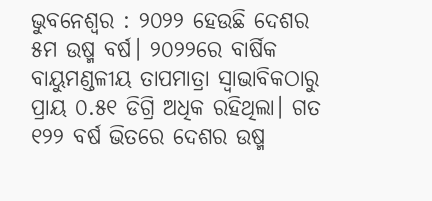ଭୁବନେଶ୍ବର : ୨୦୨୨ ହେଉଛି ଦେଶର ୫ମ ଉଷ୍ମ ବର୍ଷ। ୨୦୨୨ରେ ବାର୍ଷିକ ବାୟୁମଣ୍ଡଳୀୟ ତାପମାତ୍ରା ସ୍ବାଭାବିକଠାରୁ ପ୍ରାୟ ୦.୫୧ ଡିଗ୍ରି ଅଧିକ ରହିଥିଲା। ଗତ ୧୨୨ ବର୍ଷ ଭିତରେ ଦେଶର ଉଷ୍ମ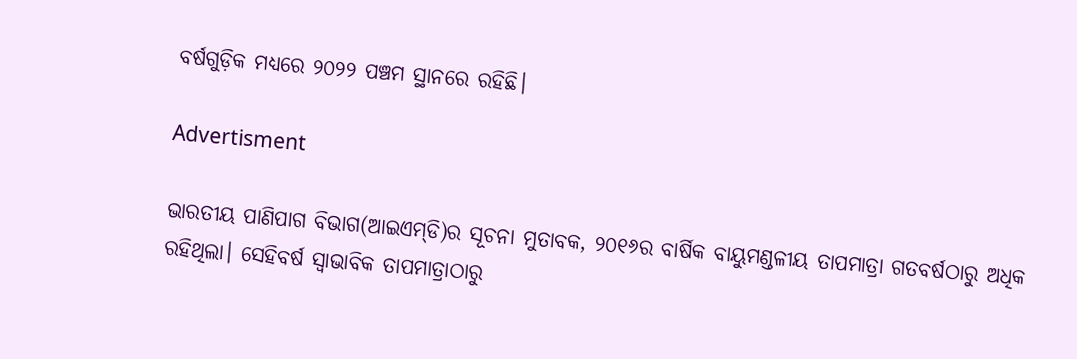ବର୍ଷଗୁଡ଼ିକ ମଧ୍ୟରେ ୨୦୨୨ ପଞ୍ଚମ ସ୍ଥାନରେ ରହିଛି।

Advertisment

ଭାରତୀୟ ପାଣିପାଗ ବିଭ‌ାଗ(ଆଇଏମ୍‌ଡି)ର ସୂଚନା ମୁତାବକ, ୨୦୧୬ର ବ‌ାର୍ଷିକ ବାୟୁମଣ୍ଡଳୀୟ ତାପମାତ୍ରା ଗତବର୍ଷଠାରୁ ଅଧିକ ରହିଥିଲା। ସେହିବର୍ଷ ସ୍ବାଭାବିକ ତାପମାତ୍ରାଠାରୁ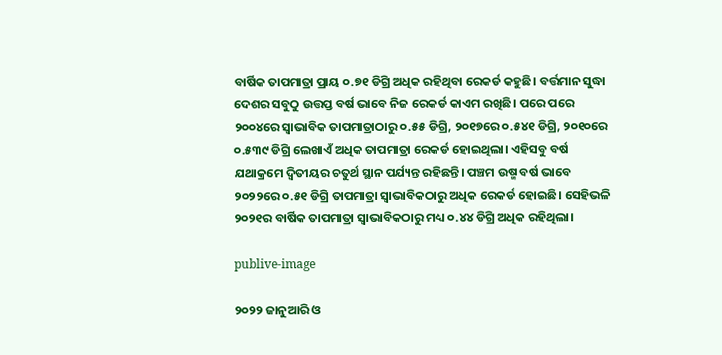ବାର୍ଷିକ ତାପମାତ୍ରା ପ୍ରାୟ ୦.୭୧ ଡିଗ୍ରି ଅଧିକ ରହିଥିବା ରେକର୍ଡ କହୁଛି। ବର୍ତ୍ତମାନ ସୁଦ୍ଧା ଦେଶର ସବୁଠୁ ଉତ୍ତପ୍ତ ବର୍ଷ ଭାବେ ନିଜ ରେକର୍ଡ କାଏମ ରଖିଛି। ପରେ ପରେ ୨୦୦୪ରେ ସ୍ବାଭାବିକ ତାପମାତ୍ରାଠାରୁ ୦.୫୫ ଡିଗ୍ରି, ୨୦୧୭ରେ ୦.୫୪୧ ଡିଗ୍ରି, ୨୦୧୦ରେ ୦.୫୩୯ ଡିଗ୍ରି ଲେଖାଏଁ ଅଧିକ ତାପମାତ୍ରା ରେକର୍ଡ ହୋଇଥିଲା। ଏହିସବୁ ବର୍ଷ ଯଥାକ୍ରମେ ଦ୍ବିତୀୟର ଚତୁର୍ଥ ସ୍ଥାନ ପର୍ଯ୍ୟନ୍ତ ରହିଛନ୍ତି। ପଞ୍ଚମ ଉଷ୍ମ ବର୍ଷ ଭାବେ ୨୦୨୨ରେ ୦.୫୧ ଡିଗ୍ରି ତାପମାତ୍ରା ସ୍ବାଭାବିକଠାରୁ ଅଧିକ ରେକର୍ଡ ହୋଇଛି। ସେହିଭଳି ୨୦୨୧ର ବାର୍ଷିକ ତାପମାତ୍ରା ସ୍ବାଭାବିକଠାରୁ ମଧ୍ୟ ୦.୪୪ ଡିଗ୍ରି ଅଧିକ ରହିଥିଲା।

publive-image

୨୦୨୨ ଜାନୁଆରି ଓ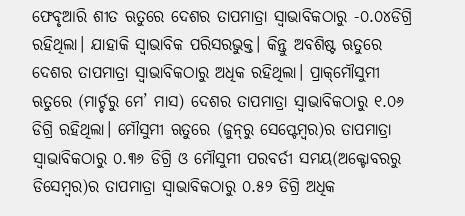ଫେବୃଆରି ଶୀତ ଋତୁରେ ଦେଶର ତାପମାତ୍ରା ସ୍ବାଭାବିକଠାରୁ -୦.୦୪ଡିଗ୍ରି ରହିଥିଲା। ଯାହାକି ସ୍ବାଭାବିକ ପରିସରଭୁକ୍ତ। କିନ୍ତୁ ଅବଶିଷ୍ଟ ଋତୁରେ ଦେଶର ତାପମାତ୍ରା ସ୍ବାଭାବିକଠାରୁ ଅଧିକ ରହିଥିଲା। ପ୍ରାକ୍‌ମୌସୁମୀ ଋତୁରେ (ମାର୍ଚ୍ଚରୁ ମେ’ ମାସ) ଦେଶର ତାପମାତ୍ରା ସ୍ବାଭାବିକଠାରୁ ୧.୦୬ ଡିଗ୍ରି ରହିଥିଲା। ମୌସୁମୀ ଋତୁରେ (ଜୁନ୍‌ରୁ ସେପ୍ଟେମ୍ବର‌)ର ତାପମାତ୍ରା ସ୍ବାଭାବିକଠାରୁ ୦.୩୬ ଡିଗ୍ରି ଓ ମୌସୁମୀ ପରବର୍ତୀ ସମୟ(ଅକ୍ଟୋବରରୁ ଡିସେମ୍ବର)ର ତାପମାତ୍ରା ସ୍ବାଭାବିକଠାରୁ ୦.୫୨ ଡିଗ୍ରି ଅଧିକ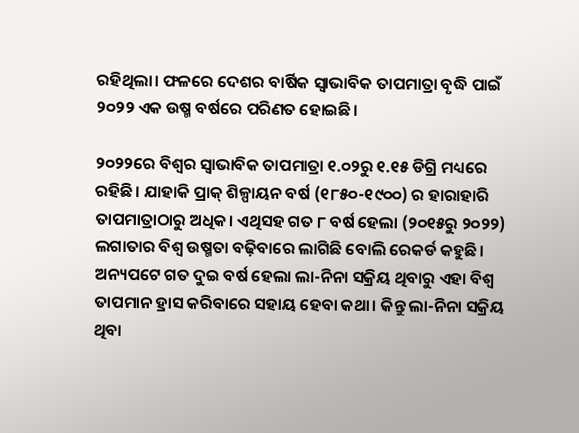ରହିଥିଲା। ଫଳରେ ଦେଶର ବାର୍ଷିକ ସ୍ବାଭାବିକ ତାପମାତ୍ରା ବୃଦ୍ଧି ପାଇଁ ୨୦୨୨ ଏକ ଉଷ୍ମ ବର୍ଷରେ ପରିଣତ ହୋଇଛି।

୨୦୨୨ରେ ବିଶ୍ବର ସ୍ବାଭାବିକ ତାପମାତ୍ରା ୧.୦୨ରୁ ୧.୧୫ ଡିଗ୍ରି ମଧ୍ୟରେ ରହିଛି। ଯାହାକି ପ୍ରାକ୍‌ ଶିଳ୍ପାୟନ ବର୍ଷ (୧୮୫୦-୧୯୦୦) ର ହାରାହାରି ତାପମାତ୍ରାଠାରୁ ଅଧିକ। ଏଥିସହ ଗତ ୮ ବର୍ଷ ‌ହେଲା (୨୦୧୫ରୁ ୨୦୨୨) ଲଗାତାର ବିଶ୍ବ ଉଷ୍ମତା ବଢ଼ିବାରେ ଲାଗିଛି ବୋଲି ରେକର୍ଡ କହୁଛି। ଅନ୍ୟପଟେ ଗତ ଦୁଇ ବର୍ଷ ହେଲା ଲା-ନିନା ସକ୍ରିୟ ଥିବାରୁ ଏହା ବିଶ୍ବ ତାପମାନ ହ୍ରାସ କରିବାରେ ସହାୟ ହେବା କଥା। କିନ୍ତୁ ଲା-ନିନା ସକ୍ରିୟ ଥିବା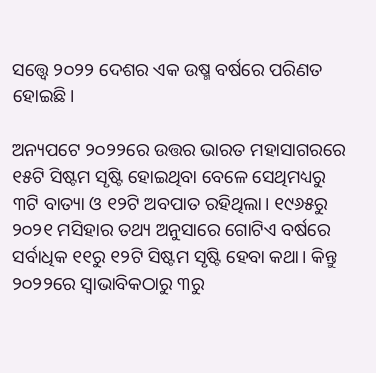ସତ୍ତ୍ବେ ୨୦୨୨ ଦେଶର ଏକ ଉଷ୍ମ ବର୍ଷରେ ପରିଣତ ହୋଇଛି।

ଅନ୍ୟପଟେ ୨୦୨୨ରେ ଉତ୍ତର ଭାରତ ମହାସାଗରରେ ୧୫ଟି ସିଷ୍ଟମ ସୃଷ୍ଟି ହୋଇଥିବା ବେଳେ ସେଥିମଧ୍ୟରୁ ୩ଟି ବାତ୍ୟା ଓ ୧୨ଟି ଅବପାତ ରହିଥିଲା। ୧୯୬୫ରୁ ୨୦୨୧ ମସିହାର ତଥ୍ୟ ଅନୁସାରେ ଗୋଟିଏ ବର୍ଷ‌ରେ ସର୍ବାଧିକ ୧୧ରୁ ୧୨ଟି ସିଷ୍ଟମ ସୃଷ୍ଟି ହେବା କଥା। କିନ୍ତୁ ୨୦୨୨ରେ ସ୍ବାଭାବିକଠାରୁ ୩ରୁ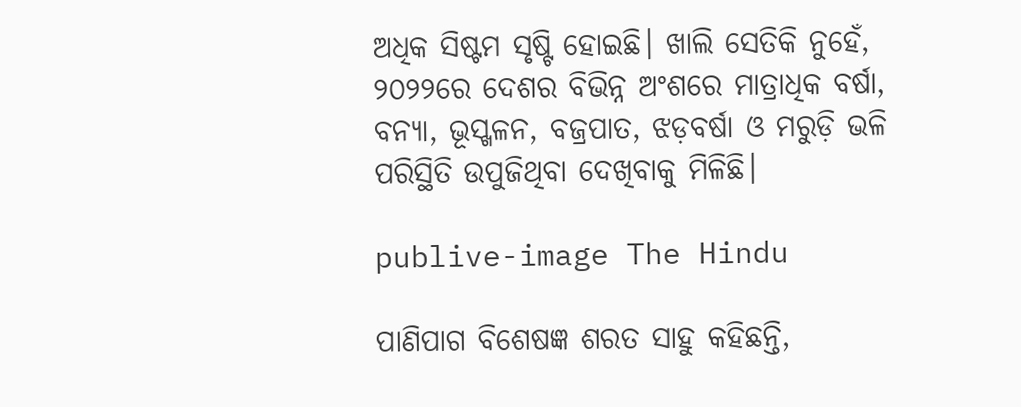ଅଧିକ ସିଷ୍ଟମ ସୃଷ୍ଟି ହୋଇଛି। ଖାଲି ସେତିକି ନୁହେଁ, ୨୦୨୨‌ରେ ଦେଶର ବିଭିନ୍ନ ଅଂଶରେ ମାତ୍ରାଧିକ ବର୍ଷା, ବନ୍ୟା, ଭୂସ୍ଖଳନ, ବଜ୍ରପାତ, ଝଡ଼ବର୍ଷା ଓ ମରୁଡ଼ି ଭଳି ପରିସ୍ଥିତି ଉପୁଜିଥିବା ଦେଖିବାକୁ ମିଳିଛି।

publive-image The Hindu

ପାଣିପାଗ ବିଶେଷଜ୍ଞ ଶରତ ସାହୁ କହିଛନ୍ତି,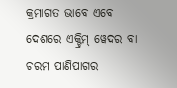କ୍ରମାଗତ ଭାବେ ଏବେ ଦେଶରେ ଏକ୍ଟ୍ରିମ୍‌ ୱେଦର ବା ଚରମ ପାଣିପାଗର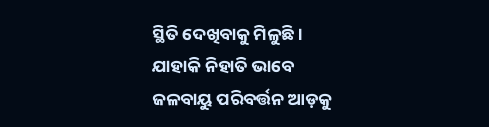ସ୍ଥିତି ଦେଖିବାକୁ ମିଳୁଛି। ଯାହାକି ନିହାତି ଭାବେ ଜଳବାୟୁ ପରିବର୍ତ୍ତନ ଆଡ଼କୁ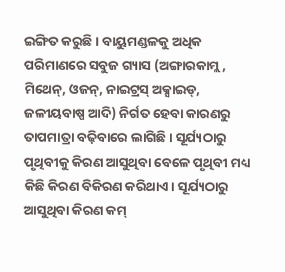ଇଙ୍ଗିତ କରୁଛି। ବାୟୁମଣ୍ଡଳକୁ ଅଧିକ ପରିମାଣରେ ସବୁଜ ଗ୍ୟାସ (ଅଙ୍ଗାରକାମ୍ଲ, ମିଥେନ୍‌, ଓଜନ୍‌, ନାଇଟ୍ରସ୍‌ ଅକ୍ସାଇଡ୍‌, ଜଳୀୟବାଷ୍ପ ଆଦି) ନିର୍ଗତ ହେବା କାରଣରୁ ତାପମାତ୍ରା ବଢ଼ିବାରେ ଲାଗିଛି। ସୂର୍ଯ୍ୟଠାରୁ ପୃଥିବୀକୁ କିରଣ ଆସୁଥିବା ବେଳେ ପୃଥିବୀ ମଧ୍ୟ କିଛି କିରଣ ବିକିରଣ କରିଥାଏ। ସୂର୍ଯ୍ୟଠାରୁ ଆସୁଥିବା କିରଣ କମ୍‌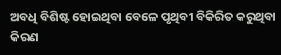ଅବଧି ବିଶିଷ୍ଟ ହୋଇଥିବା ବେଳେ ପୃଥିବୀ ବିକିରିତ କରୁଥିବା କିରଣ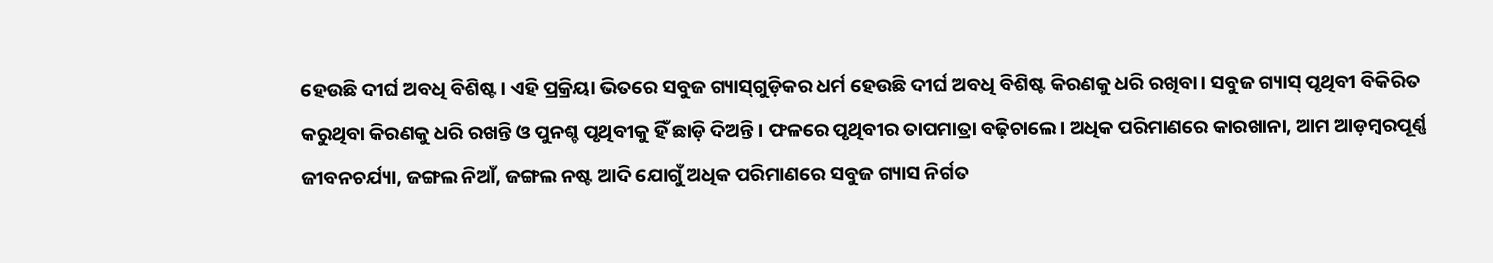ହେଉଛି ଦୀର୍ଘ ଅବଧି ବିଶିଷ୍ଟ। ଏହି ପ୍ରକ୍ରିୟା ଭିତରେ ସବୁଜ ଗ୍ୟାସ୍‌ଗୁଡ଼ିକର ଧର୍ମ ହେଉଛି ଦୀର୍ଘ ଅବଧି ବିଶିଷ୍ଟ କିରଣକୁ ଧରି ରଖିବା। ସବୁଜ ଗ୍ୟାସ୍‌ ପୃଥିବୀ ବିକିରିତ କରୁଥିବା କିରଣକୁ ଧରି ରଖନ୍ତି ଓ ପୁନଶ୍ଚ ପୃଥିବୀକୁ ହିଁ ଛାଡ଼ି ଦିଅନ୍ତି। ଫଳରେ ପୃଥିବୀର ତାପମାତ୍ରା ବଢ଼ିଚାଲେ। ଅଧିକ ପରିମାଣରେ କାରଖାନା, ଆମ ଆଡ଼ମ୍ବରପୂର୍ଣ୍ଣ ଜୀବନଚର୍ଯ୍ୟା, ଜଙ୍ଗଲ ନିଆଁ, ଜଙ୍ଗଲ ନଷ୍ଟ ଆଦି ଯୋଗୁଁ ଅଧିକ ପରିମାଣରେ ସବୁଜ ଗ୍ୟାସ ନିର୍ଗତ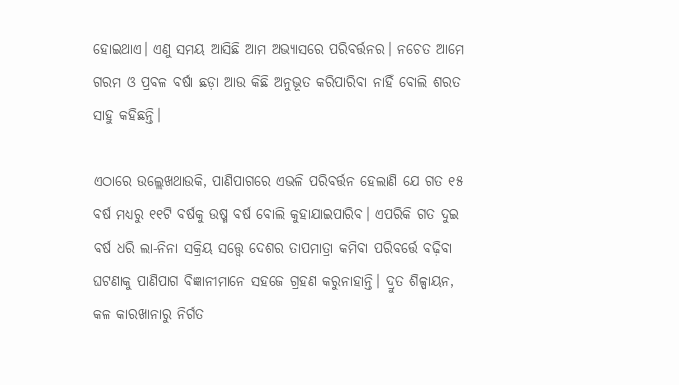ହୋଇଥାଏ। ଏଣୁ ସମୟ ଆସିଛି ଆମ ଅଭ୍ୟାସରେ ପରିବର୍ତ୍ତନର। ନଚେତ ଆମେ ଗରମ ଓ ପ୍ରବଳ ବର୍ଷା ଛଡ଼ା ଆଉ କିଛି ଅନୁଭୂତ କରିପାରିବା ନାହିଁ ବୋଲି ଶରତ ସାହୁ କହିଛନ୍ତି।

ଏଠାରେ ଉଲ୍ଲେଖଥାଉକି, ପାଣିପାଗରେ ଏଭଳି ପରିବର୍ତ୍ତନ ହେଲାଣି ଯେ ଗତ ୧୫ ବର୍ଷ ମଧ୍ୟରୁ ୧୧ଟି ବର୍ଷକୁ ଉଷ୍ମ ବର୍ଷ ବୋଲି କୁହାଯାଇପାରିବ। ଏପରିକି ଗତ ଦୁଇ ବର୍ଷ ଧରି ଲା-ନିନା ସକ୍ରିୟ ସତ୍ତ୍ବେ ଦେଶର ତାପମାତ୍ରା କମିବା ପରିବର୍ତ୍ତେ ବଢ଼ିବା ଘଟଣାକୁ ପାଣିପାଗ ବିଜ୍ଞାନୀମାନେ ସହଜେ ଗ୍ରହଣ କରୁନାହାନ୍ତି। ଦ୍ରୁତ ଶିଳ୍ପାୟନ, କଳ କାରଖାନାରୁ ନିର୍ଗତ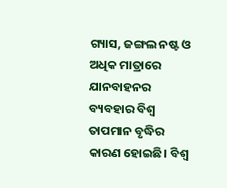ଗ୍ୟାସ, ଜଙ୍ଗଲ ନଷ୍ଟ ଓ ଅଧିକ ମାତ୍ରାରେ ଯାନବାହନର ବ୍ୟବହାର ବିଶ୍ବ ତାପମାନ ବୃଦ୍ଧିର କାରଣ ହୋଇଛି। ବିଶ୍ବ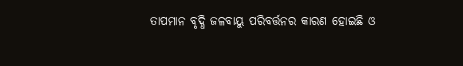ତାପମାନ ବୃଦ୍ଧି ଜଳବାୟୁ ପରିବର୍ତ୍ତନର କାରଣ ହୋଇଛି ଓ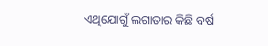ଏଥିଯୋଗୁଁ ଲଗାତାର କିଛି ବର୍ଷ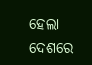ହେଲା ଦେଶରେ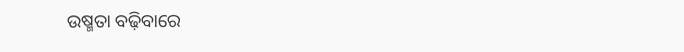ଉଷ୍ମତା ବଢ଼ିବାରେ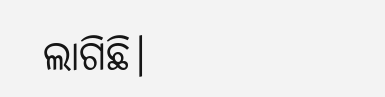ଲାଗିଛି।